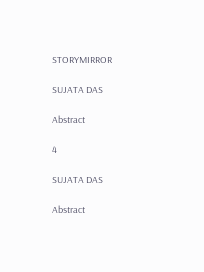STORYMIRROR

SUJATA DAS

Abstract

4

SUJATA DAS

Abstract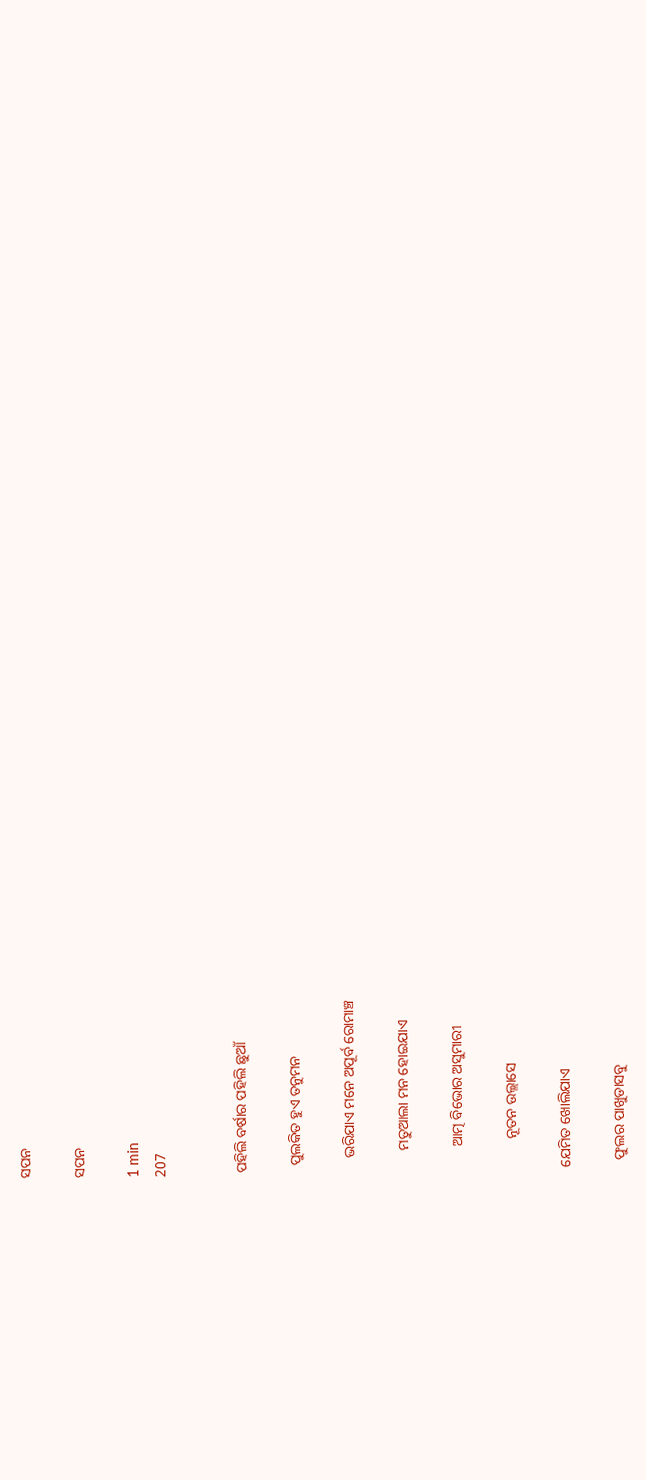ସପନ

ସପନ

1 min
207


 ପହିଲି ବର୍ଷାର ପହିଲି ଛୁଆଁ

   ପୁଲକିତ ହୁଏ ତନୁମନ

     ଭରିଯାଏ ମନେ ଅପୂର୍ବ ରୋମାଞ୍ଚ

       ମତୁଆଲା ମନ ହୋଇଯାଏ

        ଆତ୍ମ ବିଭୋର ଅସୁମାରୀ

          ନୂତନ ଉଲ୍ଲାସେ

  ଯେମିତ ଖୋଲିଯାଏ

    ଫୁଲର ପାଖୁଡାସବୁ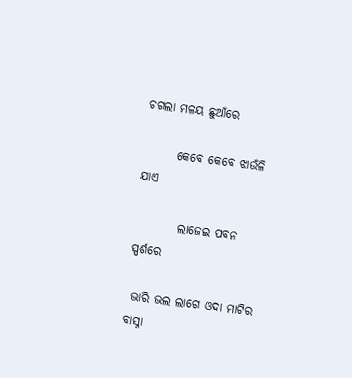ଚଗଲା ମଳୟ ଛୁଆଁରେ

       କେବେ କେବେ ଝାଉଁଳି ଯାଏ

         ଲାଜେଇ ପବନ ସ୍ପର୍ଶରେ

 ଭାରି ଭଲ ଲାଗେ ଓଦା ମାଟିର ବାସ୍ନା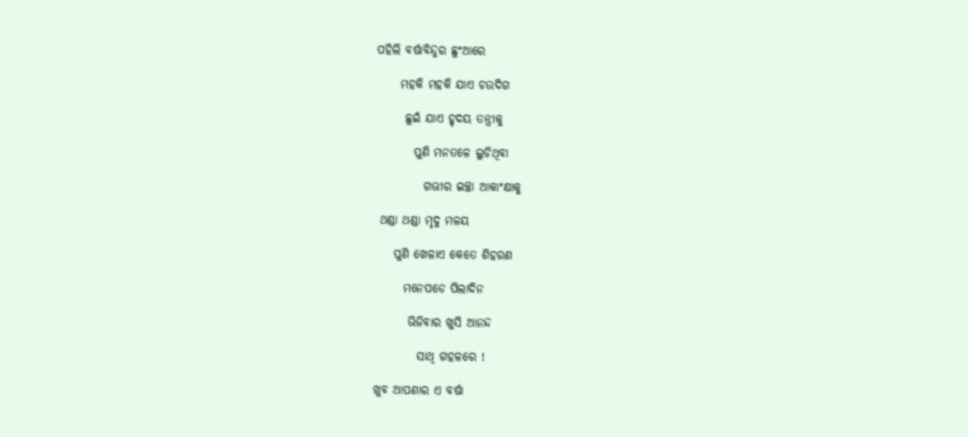ପହିଲି ବର୍ଷାବିନ୍ଦୁର ଛୁଂଆରେ

     ମହକି ମହକି ଯାଏ ଚଉଦିଗ

      ଛୁଇଁ ଯାଏ ହୃଦୟ ତନ୍ତ୍ରୀକୁ

        ପୁଣି ମନତଳେ ଲୁଚିଥିବା

          ଗଭୀର ଇଚ୍ଛା ଆକାଂକ୍ଷାକୁ

 ଥଣ୍ଡା ଥଣ୍ଡା ମୃଦୁ ମଳୟ

    ପୁଣି ଖେଳାଏ କେତେ ଶିହରଣ

      ମନେପଡେ ପିଲାଦିନ

       ଭିଜିବାର ଖୁସି ଆନନ୍ଦ

         ସାଥି ଗହଳରେ !

ଖୁବ ଆପଣାର ଏ ବର୍ଷା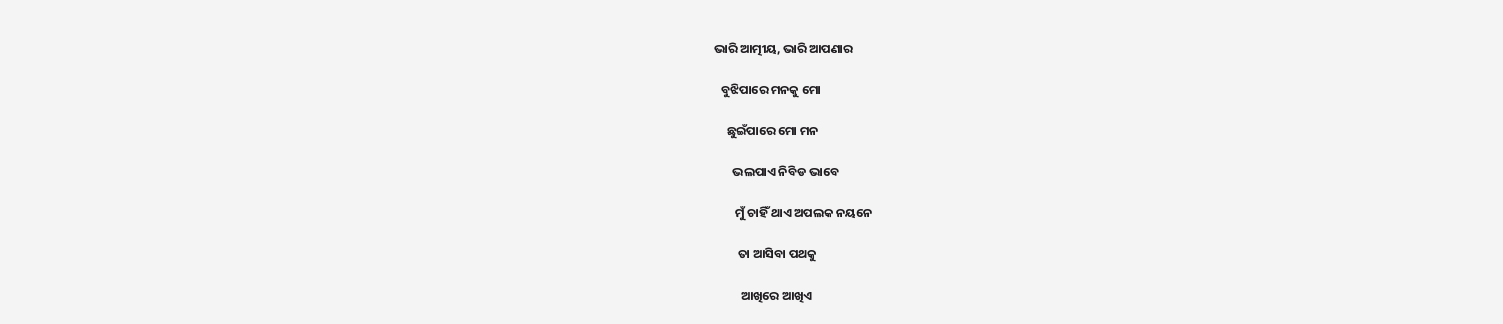ଭାରି ଆତ୍ମୀୟ, ଭାରି ଆପଣାର

   ବୁଝିପାରେ ମନକୁ ମୋ

     ଛୁଇଁପାରେ ମୋ ମନ

       ଭଲପାଏ ନିବିଡ ଭାବେ

        ମୁଁ ଚାହିଁ ଥାଏ ଅପଲକ ନୟନେ

         ତା ଆସିବା ପଥକୁ

          ଆଖିରେ ଆଖିଏ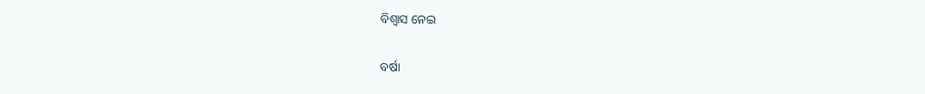ବିଶ୍ୱାସ ନେଇ

ବର୍ଷା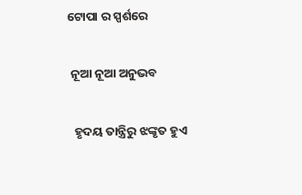ଟୋପା ର ସ୍ପର୍ଶରେ

 ନୂଆ ନୂଆ ଅନୁଭବ

  ହୃଦୟ ତାନ୍ତ୍ରିରୁ ଝଙ୍କୃତ ହୁଏ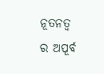ନୂତନତ୍ୱ ର ଅପୂର୍ବ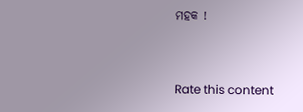ମହକ !


Rate this content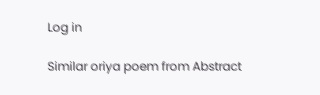Log in

Similar oriya poem from Abstract